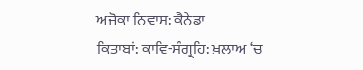ਅਜੋਕਾ ਨਿਵਾਸ: ਕੈਨੇਡਾ
ਕਿਤਾਬਾਂ: ਕਾਵਿ-ਸੰਗ੍ਰਹਿ: ਖ਼ਲਾਅ ‘ਚ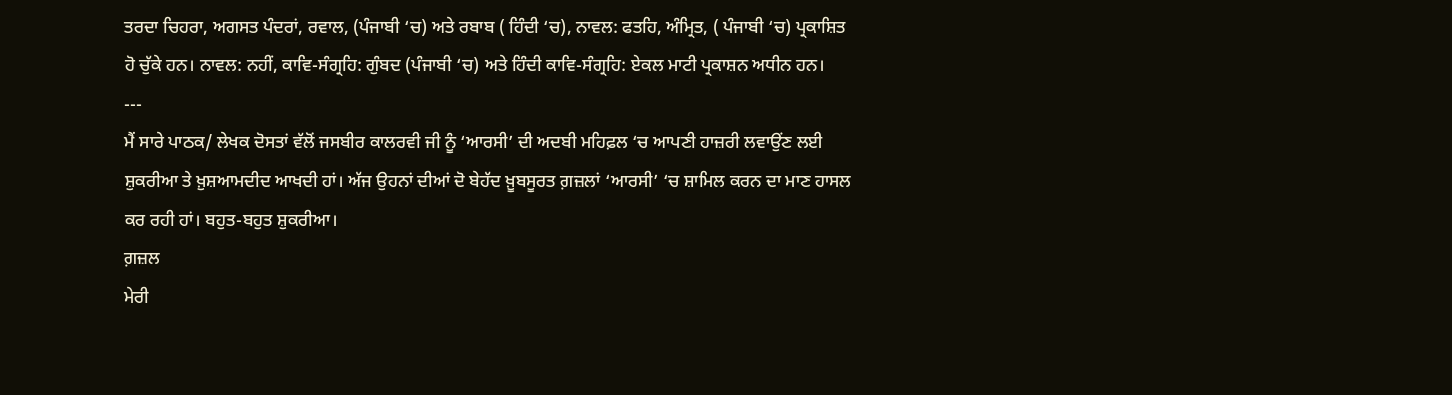ਤਰਦਾ ਚਿਹਰਾ, ਅਗਸਤ ਪੰਦਰਾਂ, ਰਵਾਲ, (ਪੰਜਾਬੀ ‘ਚ) ਅਤੇ ਰਬਾਬ ( ਹਿੰਦੀ ‘ਚ), ਨਾਵਲ: ਫਤਹਿ, ਅੰਮ੍ਰਿਤ, ( ਪੰਜਾਬੀ ‘ਚ) ਪ੍ਰਕਾਸ਼ਿਤ ਹੋ ਚੁੱਕੇ ਹਨ। ਨਾਵਲ: ਨਹੀਂ, ਕਾਵਿ-ਸੰਗ੍ਰਹਿ: ਗੁੰਬਦ (ਪੰਜਾਬੀ ‘ਚ) ਅਤੇ ਹਿੰਦੀ ਕਾਵਿ-ਸੰਗ੍ਰਹਿ: ਏਕਲ ਮਾਟੀ ਪ੍ਰਕਾਸ਼ਨ ਅਧੀਨ ਹਨ।
---
ਮੈਂ ਸਾਰੇ ਪਾਠਕ/ ਲੇਖਕ ਦੋਸਤਾਂ ਵੱਲੋਂ ਜਸਬੀਰ ਕਾਲਰਵੀ ਜੀ ਨੂੰ ‘ਆਰਸੀ’ ਦੀ ਅਦਬੀ ਮਹਿਫ਼ਲ ‘ਚ ਆਪਣੀ ਹਾਜ਼ਰੀ ਲਵਾਉਂਣ ਲਈ ਸ਼ੁਕਰੀਆ ਤੇ ਖ਼ੁਸ਼ਆਮਦੀਦ ਆਖਦੀ ਹਾਂ। ਅੱਜ ਉਹਨਾਂ ਦੀਆਂ ਦੋ ਬੇਹੱਦ ਖ਼ੂਬਸੂਰਤ ਗ਼ਜ਼ਲਾਂ ‘ਆਰਸੀ’ ‘ਚ ਸ਼ਾਮਿਲ ਕਰਨ ਦਾ ਮਾਣ ਹਾਸਲ ਕਰ ਰਹੀ ਹਾਂ। ਬਹੁਤ-ਬਹੁਤ ਸ਼ੁਕਰੀਆ।
ਗ਼ਜ਼ਲ
ਮੇਰੀ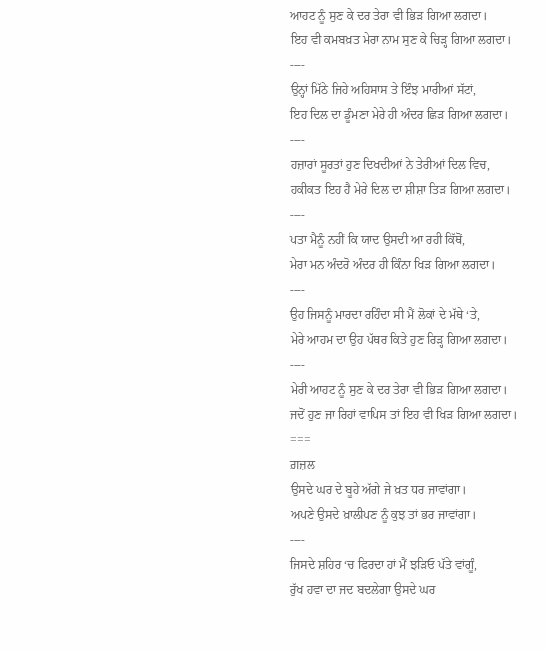ਆਹਟ ਨੂੰ ਸੁਣ ਕੇ ਦਰ ਤੇਰਾ ਵੀ ਭਿੜ ਗਿਆ ਲਗਦਾ।
ਇਹ ਵੀ ਕਮਬਖ਼ਤ ਮੇਰਾ ਨਾਮ ਸੁਣ ਕੇ ਚਿੜ੍ਹ ਗਿਆ ਲਗਦਾ।
----
ਉਨ੍ਹਾਂ ਮਿੱਠੇ ਜਿਹੇ ਅਹਿਸਾਸ ਤੇ ਇੰਝ ਮਾਰੀਆਂ ਸੱਟਾਂ,
ਇਹ ਦਿਲ ਦਾ ਡੂੰਮਣਾ ਮੇਰੇ ਹੀ ਅੰਦਰ ਛਿੜ ਗਿਆ ਲਗਦਾ।
----
ਹਜ਼ਾਰਾਂ ਸੂਰਤਾਂ ਹੁਣ ਦਿਖਦੀਆਂ ਨੇ ਤੇਰੀਆਂ ਦਿਲ ਵਿਚ,
ਹਕੀਕਤ ਇਹ ਹੈ ਮੇਰੇ ਦਿਲ ਦਾ ਸ਼ੀਸ਼ਾ ਤਿੜ ਗਿਆ ਲਗਦਾ।
----
ਪਤਾ ਮੈਨੂੰ ਨਹੀਂ ਕਿ ਯਾਦ ਉਸਦੀ ਆ ਰਹੀ ਕਿੱਥੋਂ,
ਮੇਰਾ ਮਨ ਅੰਦਰੋ ਅੰਦਰ ਹੀ ਕਿੰਨਾ ਖਿੜ ਗਿਆ ਲਗਦਾ।
----
ਉਹ ਜਿਸਨੂੰ ਮਾਰਦਾ ਰਹਿੰਦਾ ਸੀ ਮੈਂ ਲੋਕਾਂ ਦੇ ਮੱਥੇ ‘ਤੇ,
ਮੇਰੇ ਆਹਮ ਦਾ ਉਹ ਪੱਥਰ ਕਿਤੇ ਹੁਣ ਰਿੜ੍ਹ ਗਿਆ ਲਗਦਾ।
----
ਮੇਰੀ ਆਹਟ ਨੂੰ ਸੁਣ ਕੇ ਦਰ ਤੇਰਾ ਵੀ ਭਿੜ ਗਿਆ ਲਗਦਾ।
ਜਦੋਂ ਹੁਣ ਜਾ ਰਿਹਾਂ ਵਾਪਿਸ ਤਾਂ ਇਹ ਵੀ ਖਿੜ ਗਿਆ ਲਗਦਾ।
===
ਗ਼ਜ਼ਲ
ਉਸਦੇ ਘਰ ਦੇ ਬੂਹੇ ਅੱਗੇ ਜੇ ਖ਼ਤ ਧਰ ਜਾਵਾਂਗਾ।
ਅਪਣੇ ਉਸਦੇ ਖ਼ਾਲੀਪਣ ਨੂੰ ਕੁਝ ਤਾਂ ਭਰ ਜਾਵਾਂਗਾ।
----
ਜਿਸਦੇ ਸ਼ਹਿਰ ‘ਚ ਫਿਰਦਾ ਹਾਂ ਮੈਂ ਝੜਿਓ ਪੱਤੇ ਵਾਂਗੂੰ,
ਰੁੱਖ ਹਵਾ ਦਾ ਜਦ ਬਦਲੇਗਾ ਉਸਦੇ ਘਰ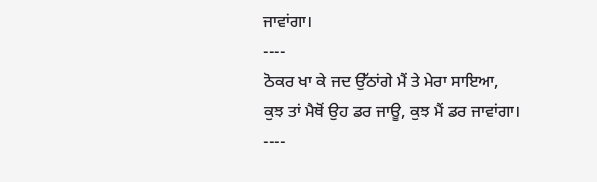ਜਾਵਾਂਗਾ।
----
ਠੋਕਰ ਖਾ ਕੇ ਜਦ ਉੱਠਾਂਗੇ ਮੈਂ ਤੇ ਮੇਰਾ ਸਾਇਆ,
ਕੁਝ ਤਾਂ ਮੈਥੋਂ ਉਹ ਡਰ ਜਾਊ, ਕੁਝ ਮੈਂ ਡਰ ਜਾਵਾਂਗਾ।
----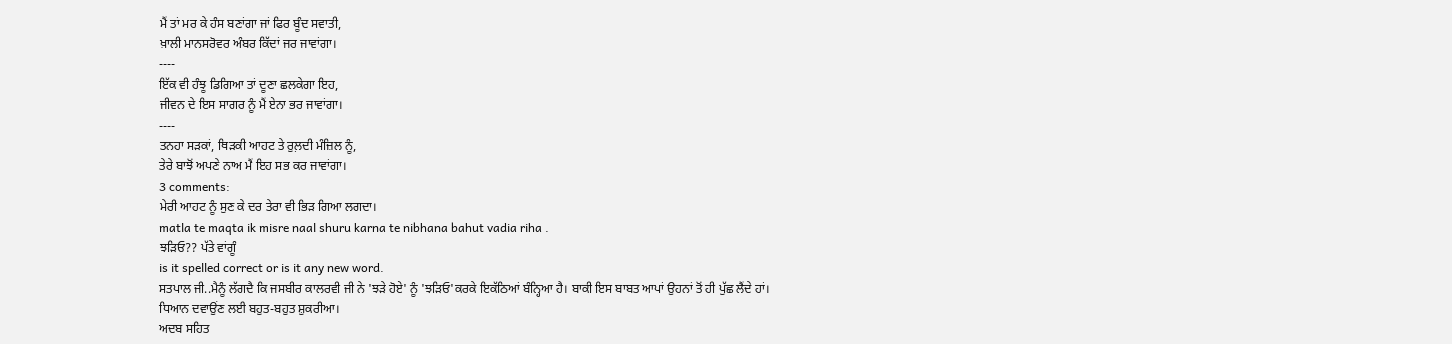ਮੈਂ ਤਾਂ ਮਰ ਕੇ ਹੰਸ ਬਣਾਂਗਾ ਜਾਂ ਫਿਰ ਬੂੰਦ ਸਵਾਤੀ,
ਖ਼ਾਲੀ ਮਾਨਸਰੋਵਰ ਅੰਬਰ ਕਿੱਦਾਂ ਜਰ ਜਾਵਾਂਗਾ।
----
ਇੱਕ ਵੀ ਹੰਝੂ ਡਿਗਿਆ ਤਾਂ ਦੂਣਾ ਛਲਕੇਗਾ ਇਹ,
ਜੀਵਨ ਦੇ ਇਸ ਸਾਗਰ ਨੂੰ ਮੈਂ ਏਨਾ ਭਰ ਜਾਵਾਂਗਾ।
----
ਤਨਹਾ ਸੜਕਾਂ, ਥਿੜਕੀ ਆਹਟ ਤੇ ਰੁਲ਼ਦੀ ਮੰਜ਼ਿਲ ਨੂੰ,
ਤੇਰੇ ਬਾਝੋਂ ਅਪਣੇ ਨਾਅ ਮੈਂ ਇਹ ਸਭ ਕਰ ਜਾਵਾਂਗਾ।
3 comments:
ਮੇਰੀ ਆਹਟ ਨੂੰ ਸੁਣ ਕੇ ਦਰ ਤੇਰਾ ਵੀ ਭਿੜ ਗਿਆ ਲਗਦਾ।
matla te maqta ik misre naal shuru karna te nibhana bahut vadia riha .
ਝੜਿਓ?? ਪੱਤੇ ਵਾਂਗੂੰ
is it spelled correct or is it any new word.
ਸਤਪਾਲ ਜੀ..ਮੈਨੂੰ ਲੱਗਦੈ ਕਿ ਜਸਬੀਰ ਕਾਲਰਵੀ ਜੀ ਨੇ 'ਝੜੇ ਹੋਏ' ਨੂੰ 'ਝੜਿਓ'ਕਰਕੇ ਇਕੱਠਿਆਂ ਬੰਨ੍ਹਿਆ ਹੈ। ਬਾਕੀ ਇਸ ਬਾਬਤ ਆਪਾਂ ਉਹਨਾਂ ਤੋਂ ਹੀ ਪੁੱਛ ਲੈਂਦੇ ਹਾਂ। ਧਿਆਨ ਦਵਾਉਂਣ ਲਈ ਬਹੁਤ-ਬਹੁਤ ਸ਼ੁਕਰੀਆ।
ਅਦਬ ਸਹਿਤ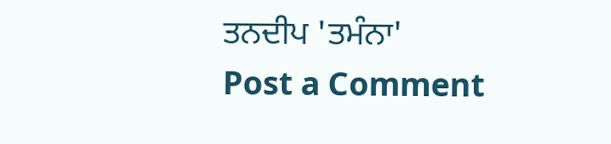ਤਨਦੀਪ 'ਤਮੰਨਾ'
Post a Comment